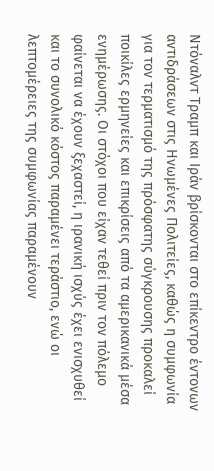Ντόναλντ Τραμπ και Ιράν βρίσκονται στο επίκεντρο έντονων αντιδράσεων στις Ηνωμένες Πολιτείες, καθώς η συμφωνία για τον τερματισμό της πρόσφατης σύγκρουσης προκαλεί ποικίλες ερμηνείες και επικρίσεις από τα αμερικανικά μέσα ενημέρωσης. Οι στόχοι που είχαν τεθεί πριν τον πόλεμο φαίνεται να έχουν ξεχαστεί, η ιρανική ισχύς έχει ενισχυθεί και το συνολικό κόστος παραμένει τεράστιο, ενώ οι λεπτομέρειες της συμφωνίας παραμένουν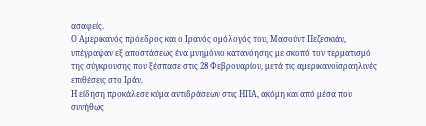ασαφείς.
Ο Αμερικανός πρόεδρος και ο Ιρανός ομόλογός του, Μασούντ Πεζεσκιάν, υπέγραψαν εξ αποστάσεως ένα μνημόνιο κατανόησης με σκοπό τον τερματισμό της σύγκρουσης που ξέσπασε στις 28 Φεβρουαρίου, μετά τις αμερικανοϊσραηλινές επιθέσεις στο Ιράν.
Η είδηση προκάλεσε κύμα αντιδράσεων στις ΗΠΑ, ακόμη και από μέσα που συνήθως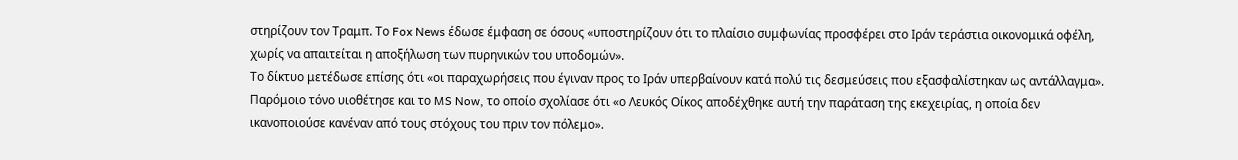στηρίζουν τον Τραμπ. Το Fox News έδωσε έμφαση σε όσους «υποστηρίζουν ότι το πλαίσιο συμφωνίας προσφέρει στο Ιράν τεράστια οικονομικά οφέλη, χωρίς να απαιτείται η αποξήλωση των πυρηνικών του υποδομών».
Το δίκτυο μετέδωσε επίσης ότι «οι παραχωρήσεις που έγιναν προς το Ιράν υπερβαίνουν κατά πολύ τις δεσμεύσεις που εξασφαλίστηκαν ως αντάλλαγμα». Παρόμοιο τόνο υιοθέτησε και το MS Now, το οποίο σχολίασε ότι «ο Λευκός Οίκος αποδέχθηκε αυτή την παράταση της εκεχειρίας, η οποία δεν ικανοποιούσε κανέναν από τους στόχους του πριν τον πόλεμο».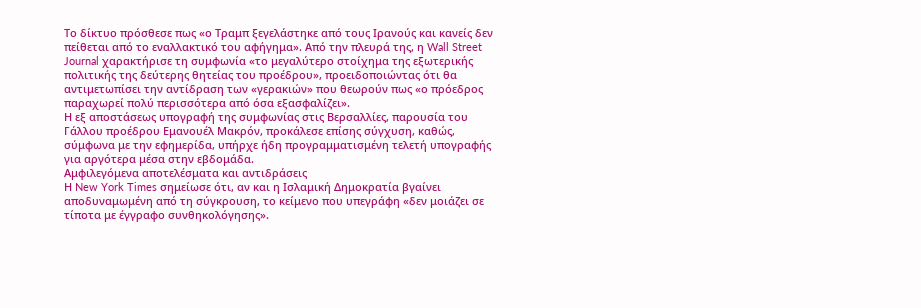Το δίκτυο πρόσθεσε πως «ο Τραμπ ξεγελάστηκε από τους Ιρανούς και κανείς δεν πείθεται από το εναλλακτικό του αφήγημα». Από την πλευρά της, η Wall Street Journal χαρακτήρισε τη συμφωνία «το μεγαλύτερο στοίχημα της εξωτερικής πολιτικής της δεύτερης θητείας του προέδρου», προειδοποιώντας ότι θα αντιμετωπίσει την αντίδραση των «γερακιών» που θεωρούν πως «ο πρόεδρος παραχωρεί πολύ περισσότερα από όσα εξασφαλίζει».
Η εξ αποστάσεως υπογραφή της συμφωνίας στις Βερσαλλίες, παρουσία του Γάλλου προέδρου Εμανουέλ Μακρόν, προκάλεσε επίσης σύγχυση, καθώς, σύμφωνα με την εφημερίδα, υπήρχε ήδη προγραμματισμένη τελετή υπογραφής για αργότερα μέσα στην εβδομάδα.
Αμφιλεγόμενα αποτελέσματα και αντιδράσεις
Η New York Times σημείωσε ότι, αν και η Ισλαμική Δημοκρατία βγαίνει αποδυναμωμένη από τη σύγκρουση, το κείμενο που υπεγράφη «δεν μοιάζει σε τίποτα με έγγραφο συνθηκολόγησης».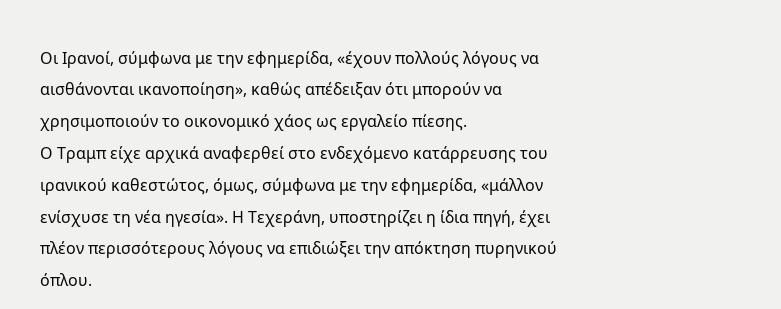Οι Ιρανοί, σύμφωνα με την εφημερίδα, «έχουν πολλούς λόγους να αισθάνονται ικανοποίηση», καθώς απέδειξαν ότι μπορούν να χρησιμοποιούν το οικονομικό χάος ως εργαλείο πίεσης.
Ο Τραμπ είχε αρχικά αναφερθεί στο ενδεχόμενο κατάρρευσης του ιρανικού καθεστώτος, όμως, σύμφωνα με την εφημερίδα, «μάλλον ενίσχυσε τη νέα ηγεσία». Η Τεχεράνη, υποστηρίζει η ίδια πηγή, έχει πλέον περισσότερους λόγους να επιδιώξει την απόκτηση πυρηνικού όπλου.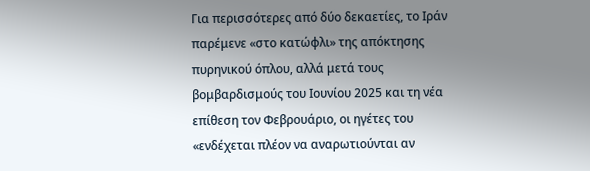Για περισσότερες από δύο δεκαετίες, το Ιράν παρέμενε «στο κατώφλι» της απόκτησης πυρηνικού όπλου, αλλά μετά τους βομβαρδισμούς του Ιουνίου 2025 και τη νέα επίθεση τον Φεβρουάριο, οι ηγέτες του «ενδέχεται πλέον να αναρωτιούνται αν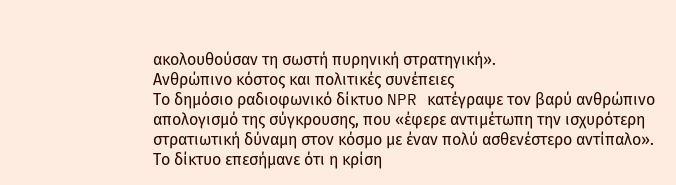ακολουθούσαν τη σωστή πυρηνική στρατηγική».
Ανθρώπινο κόστος και πολιτικές συνέπειες
Το δημόσιο ραδιοφωνικό δίκτυο NPR κατέγραψε τον βαρύ ανθρώπινο απολογισμό της σύγκρουσης, που «έφερε αντιμέτωπη την ισχυρότερη στρατιωτική δύναμη στον κόσμο με έναν πολύ ασθενέστερο αντίπαλο». Το δίκτυο επεσήμανε ότι η κρίση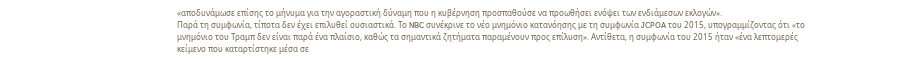«αποδυνάμωσε επίσης το μήνυμα για την αγοραστική δύναμη που η κυβέρνηση προσπαθούσε να προωθήσει ενόψει των ενδιάμεσων εκλογών».
Παρά τη συμφωνία, τίποτα δεν έχει επιλυθεί ουσιαστικά. Το NBC συνέκρινε το νέο μνημόνιο κατανόησης με τη συμφωνία JCPOA του 2015, υπογραμμίζοντας ότι «το μνημόνιο του Τραμπ δεν είναι παρά ένα πλαίσιο, καθώς τα σημαντικά ζητήματα παραμένουν προς επίλυση». Αντίθετα, η συμφωνία του 2015 ήταν «ένα λεπτομερές κείμενο που καταρτίστηκε μέσα σε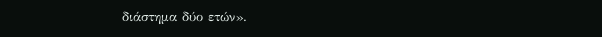διάστημα δύο ετών».